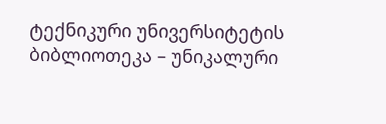ტექნიკური უნივერსიტეტის ბიბლიოთეკა – უნიკალური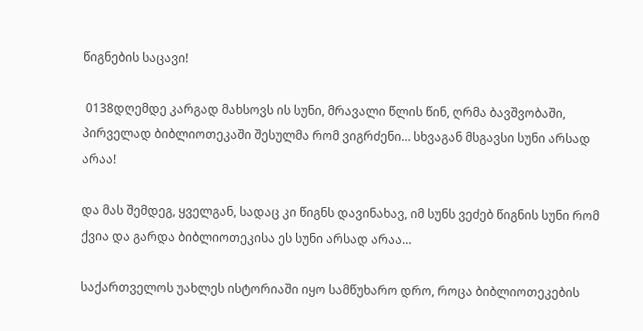წიგნების საცავი!

 0138დღემდე კარგად მახსოვს ის სუნი, მრავალი წლის წინ, ღრმა ბავშვობაში, პირველად ბიბლიოთეკაში შესულმა რომ ვიგრძენი… სხვაგან მსგავსი სუნი არსად არაა!

და მას შემდეგ, ყველგან, სადაც კი წიგნს დავინახავ, იმ სუნს ვეძებ წიგნის სუნი რომ ქვია და გარდა ბიბლიოთეკისა ეს სუნი არსად არაა…

საქართველოს უახლეს ისტორიაში იყო სამწუხარო დრო, როცა ბიბლიოთეკების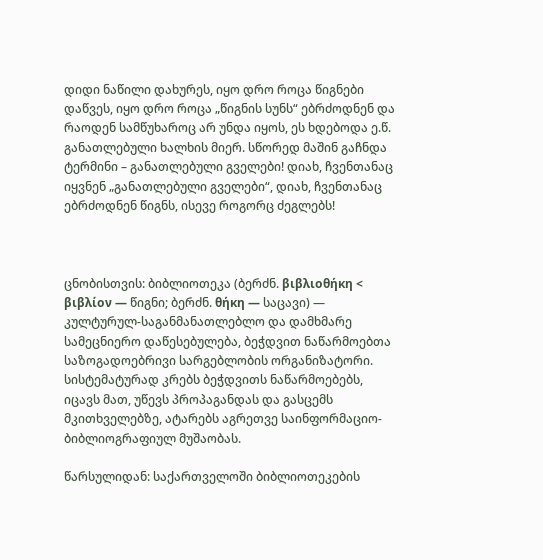დიდი ნაწილი დახურეს, იყო დრო როცა წიგნები დაწვეს, იყო დრო როცა „წიგნის სუნს“ ებრძოდნენ და რაოდენ სამწუხაროც არ უნდა იყოს, ეს ხდებოდა ე.წ. განათლებული ხალხის მიერ. სწორედ მაშინ გაჩნდა ტერმინი – განათლებული გველები! დიახ, ჩვენთანაც იყვნენ „განათლებული გველები“, დიახ, ჩვენთანაც ებრძოდნენ წიგნს, ისევე როგორც ძეგლებს!



ცნობისთვის: ბიბლიოთეკა (ბერძნ. βιβλιοθήκη < βιβλίον — წიგნი; ბერძნ. θήκη — საცავი) — კულტურულ-საგანმანათლებლო და დამხმარე სამეცნიერო დაწესებულება, ბეჭდვით ნაწარმოებთა საზოგადოებრივი სარგებლობის ორგანიზატორი. სისტემატურად კრებს ბეჭდვითს ნაწარმოებებს, იცავს მათ, უწევს პროპაგანდას და გასცემს მკითხველებზე, ატარებს აგრეთვე საინფორმაციო-ბიბლიოგრაფიულ მუშაობას.

წარსულიდან: საქართველოში ბიბლიოთეკების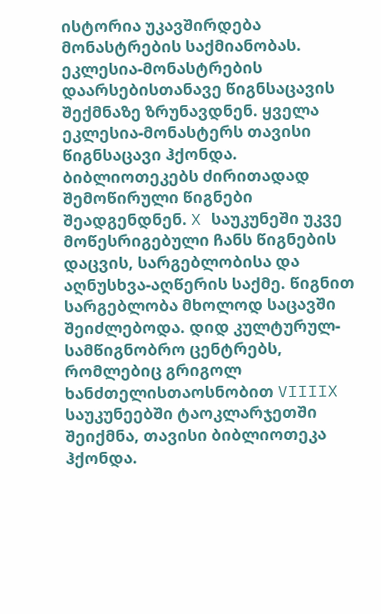ისტორია უკავშირდება მონასტრების საქმიანობას. ეკლესია-მონასტრების დაარსებისთანავე წიგნსაცავის შექმნაზე ზრუნავდნენ. ყველა ეკლესია-მონასტერს თავისი წიგნსაცავი ჰქონდა. ბიბლიოთეკებს ძირითადად შემოწირული წიგნები შეადგენდნენ. X საუკუნეში უკვე მოწესრიგებული ჩანს წიგნების დაცვის, სარგებლობისა და აღნუსხვა-აღწერის საქმე. წიგნით სარგებლობა მხოლოდ საცავში შეიძლებოდა. დიდ კულტურულ-სამწიგნობრო ცენტრებს, რომლებიც გრიგოლ ხანძთელისთაოსნობით VIIIIX საუკუნეებში ტაოკლარჯეთში შეიქმნა, თავისი ბიბლიოთეკა ჰქონდა.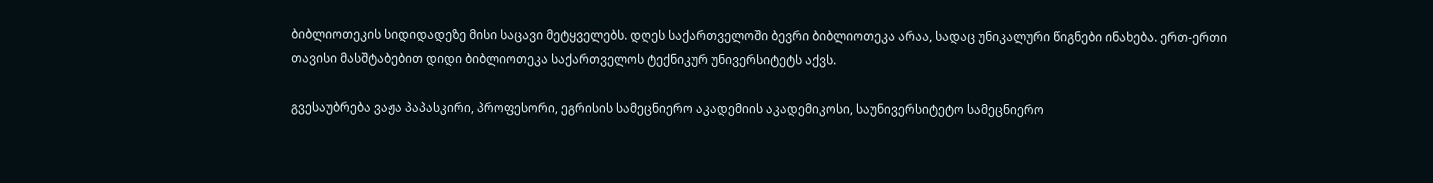ბიბლიოთეკის სიდიდადეზე მისი საცავი მეტყველებს. დღეს საქართველოში ბევრი ბიბლიოთეკა არაა, სადაც უნიკალური წიგნები ინახება. ერთ-ერთი თავისი მასშტაბებით დიდი ბიბლიოთეკა საქართველოს ტექნიკურ უნივერსიტეტს აქვს.

გვესაუბრება ვაჟა პაპასკირი, პროფესორი, ეგრისის სამეცნიერო აკადემიის აკადემიკოსი, საუნივერსიტეტო სამეცნიერო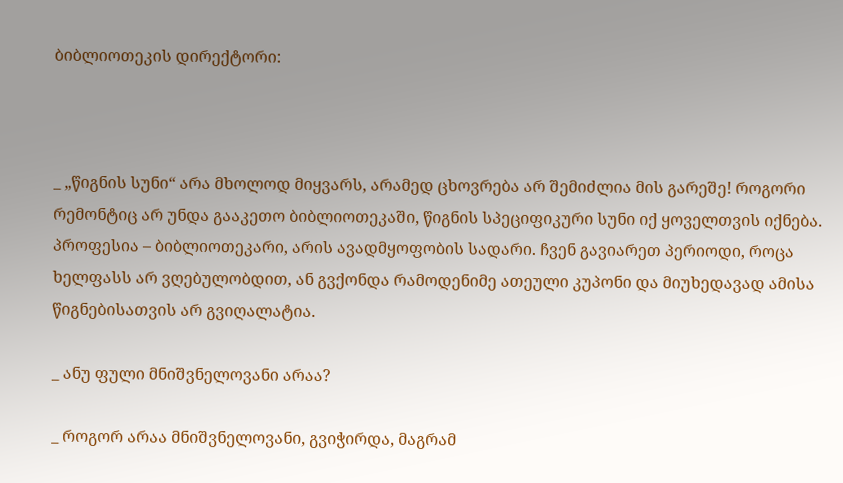ბიბლიოთეკის დირექტორი:



_ „წიგნის სუნი“ არა მხოლოდ მიყვარს, არამედ ცხოვრება არ შემიძლია მის გარეშე! როგორი რემონტიც არ უნდა გააკეთო ბიბლიოთეკაში, წიგნის სპეციფიკური სუნი იქ ყოველთვის იქნება. პროფესია – ბიბლიოთეკარი, არის ავადმყოფობის სადარი. ჩვენ გავიარეთ პერიოდი, როცა ხელფასს არ ვღებულობდით, ან გვქონდა რამოდენიმე ათეული კუპონი და მიუხედავად ამისა წიგნებისათვის არ გვიღალატია.

_ ანუ ფული მნიშვნელოვანი არაა?

_ როგორ არაა მნიშვნელოვანი, გვიჭირდა, მაგრამ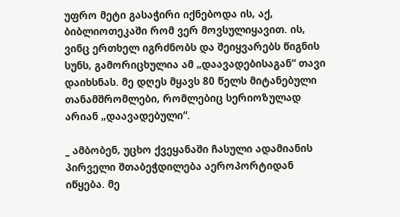უფრო მეტი გასაჭირი იქნებოდა ის, აქ, ბიბლიოთეკაში რომ ვერ მოვსულიყავით. ის, ვინც ერთხელ იგრძნობს და შეიყვარებს წიგნის სუნს, გამორიცხულია ამ „დაავადებისაგან“ თავი დაიხსნას. მე დღეს მყავს 80 წელს მიტანებული თანამშრომლები, რომლებიც სერიოზულად არიან „დაავადებული“.

_ ამბობენ, უცხო ქვეყანაში ჩასული ადამიანის პირველი შთაბეჭდილება აეროპორტიდან იწყება. მე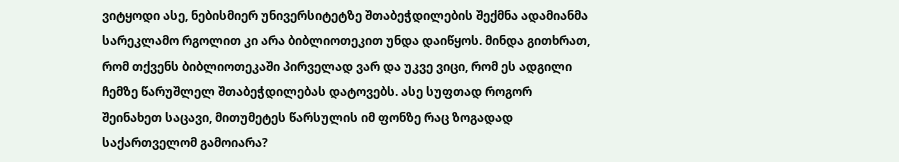ვიტყოდი ასე, ნებისმიერ უნივერსიტეტზე შთაბეჭდილების შექმნა ადამიანმა სარეკლამო რგოლით კი არა ბიბლიოთეკით უნდა დაიწყოს. მინდა გითხრათ, რომ თქვენს ბიბლიოთეკაში პირველად ვარ და უკვე ვიცი, რომ ეს ადგილი ჩემზე წარუშლელ შთაბეჭდილებას დატოვებს. ასე სუფთად როგორ შეინახეთ საცავი, მითუმეტეს წარსულის იმ ფონზე რაც ზოგადად საქართველომ გამოიარა?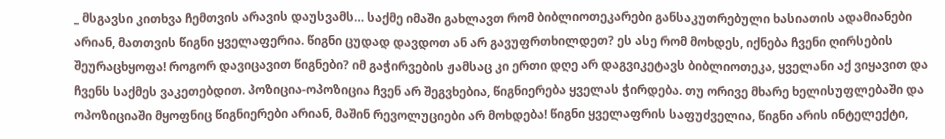_ მსგავსი კითხვა ჩემთვის არავის დაუსვამს… საქმე იმაში გახლავთ რომ ბიბლიოთეკარები განსაკუთრებული ხასიათის ადამიანები არიან, მათთვის წიგნი ყველაფერია. წიგნი ცუდად დავდოთ ან არ გავუფრთხილდეთ? ეს ასე რომ მოხდეს, იქნება ჩვენი ღირსების შეურაცხყოფა! როგორ დავიცავით წიგნები? იმ გაჭირვების ჟამსაც კი ერთი დღე არ დაგვიკეტავს ბიბლიოთეკა, ყველანი აქ ვიყავით და ჩვენს საქმეს ვაკეთებდით. პოზიცია-ოპოზიცია ჩვენ არ შეგვხებია, წიგნიერება ყველას ჭირდება. თუ ორივე მხარე ხელისუფლებაში და ოპოზიციაში მყოფნიც წიგნიერები არიან, მაშინ რევოლუციები არ მოხდება! წიგნი ყველაფრის საფუძველია, წიგნი არის ინტელექტი,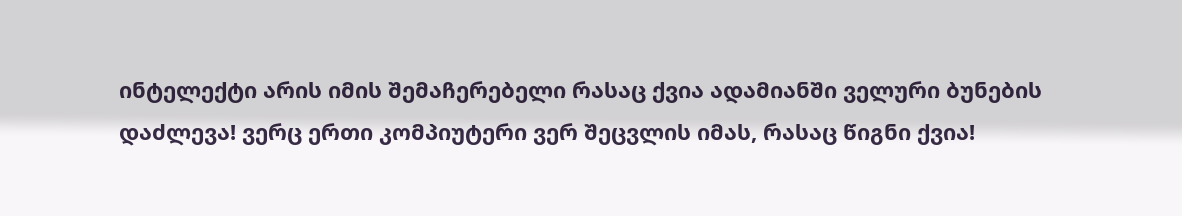ინტელექტი არის იმის შემაჩერებელი რასაც ქვია ადამიანში ველური ბუნების დაძლევა! ვერც ერთი კომპიუტერი ვერ შეცვლის იმას, რასაც წიგნი ქვია!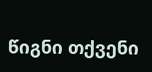წიგნი თქვენი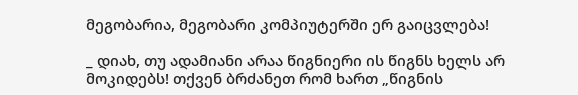მეგობარია, მეგობარი კომპიუტერში ერ გაიცვლება!

_ დიახ, თუ ადამიანი არაა წიგნიერი ის წიგნს ხელს არ მოკიდებს! თქვენ ბრძანეთ რომ ხართ „წიგნის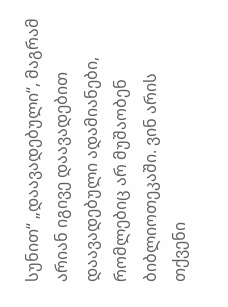სუნით“ „დაავადებული“, მაგრამ არიან იგივე დაავადებით დაავადებული ადამიანები, რომლებიც არ მუშაობენ ბიბლიოთეკაში. ვინ არის თქვენი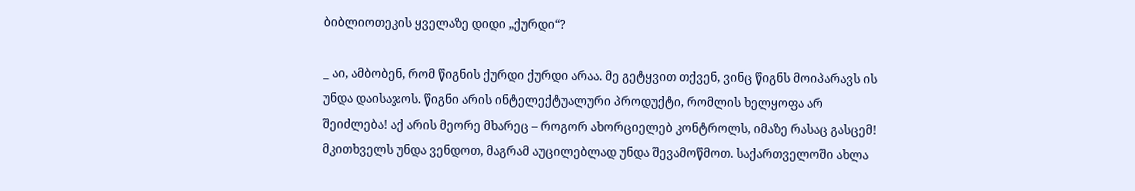ბიბლიოთეკის ყველაზე დიდი „ქურდი“?

_ აი, ამბობენ, რომ წიგნის ქურდი ქურდი არაა. მე გეტყვით თქვენ, ვინც წიგნს მოიპარავს ის უნდა დაისაჯოს. წიგნი არის ინტელექტუალური პროდუქტი, რომლის ხელყოფა არ შეიძლება! აქ არის მეორე მხარეც – როგორ ახორციელებ კონტროლს, იმაზე რასაც გასცემ! მკითხველს უნდა ვენდოთ, მაგრამ აუცილებლად უნდა შევამოწმოთ. საქართველოში ახლა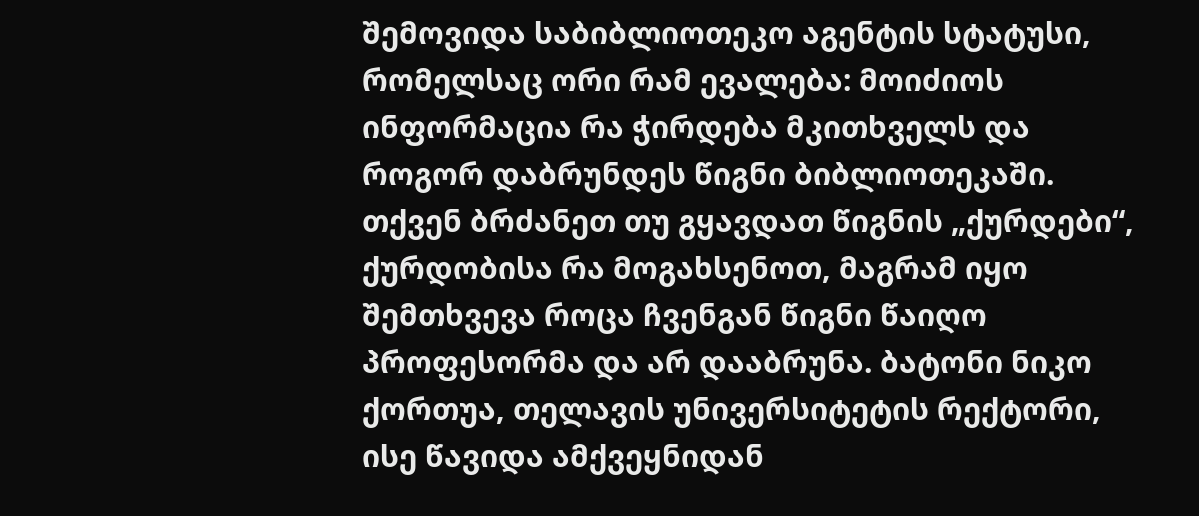შემოვიდა საბიბლიოთეკო აგენტის სტატუსი, რომელსაც ორი რამ ევალება: მოიძიოს ინფორმაცია რა ჭირდება მკითხველს და როგორ დაბრუნდეს წიგნი ბიბლიოთეკაში. თქვენ ბრძანეთ თუ გყავდათ წიგნის „ქურდები“, ქურდობისა რა მოგახსენოთ, მაგრამ იყო შემთხვევა როცა ჩვენგან წიგნი წაიღო პროფესორმა და არ დააბრუნა. ბატონი ნიკო ქორთუა, თელავის უნივერსიტეტის რექტორი, ისე წავიდა ამქვეყნიდან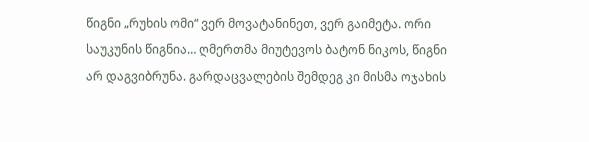წიგნი „რუხის ომი“ ვერ მოვატანინეთ, ვერ გაიმეტა. ორი საუკუნის წიგნია… ღმერთმა მიუტევოს ბატონ ნიკოს, წიგნი არ დაგვიბრუნა. გარდაცვალების შემდეგ კი მისმა ოჯახის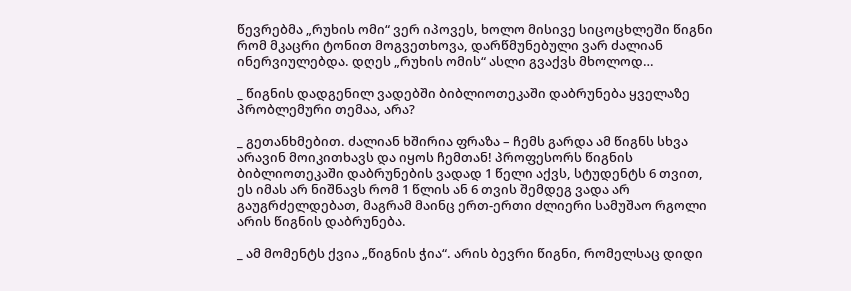წევრებმა „რუხის ომი“ ვერ იპოვეს, ხოლო მისივე სიცოცხლეში წიგნი რომ მკაცრი ტონით მოგვეთხოვა, დარწმუნებული ვარ ძალიან ინერვიულებდა. დღეს „რუხის ომის“ ასლი გვაქვს მხოლოდ…

_ წიგნის დადგენილ ვადებში ბიბლიოთეკაში დაბრუნება ყველაზე პრობლემური თემაა, არა?

_ გეთანხმებით. ძალიან ხშირია ფრაზა – ჩემს გარდა ამ წიგნს სხვა არავინ მოიკითხავს და იყოს ჩემთან! პროფესორს წიგნის ბიბლიოთეკაში დაბრუნების ვადად 1 წელი აქვს, სტუდენტს 6 თვით, ეს იმას არ ნიშნავს რომ 1 წლის ან 6 თვის შემდეგ ვადა არ გაუგრძელდებათ, მაგრამ მაინც ერთ-ერთი ძლიერი სამუშაო რგოლი არის წიგნის დაბრუნება.

_ ამ მომენტს ქვია „წიგნის ჭია“. არის ბევრი წიგნი, რომელსაც დიდი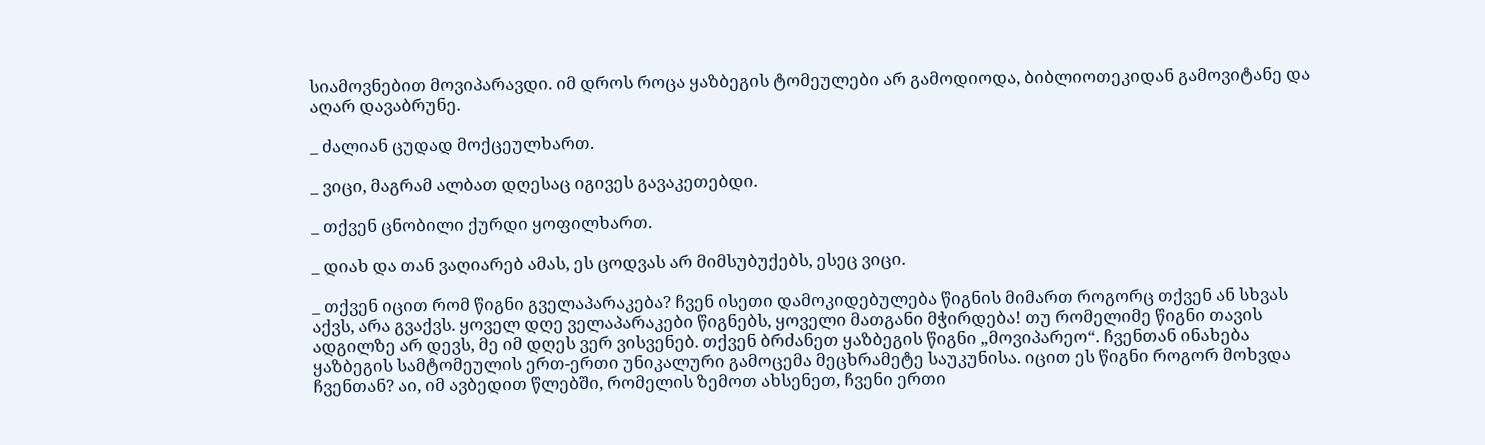სიამოვნებით მოვიპარავდი. იმ დროს როცა ყაზბეგის ტომეულები არ გამოდიოდა, ბიბლიოთეკიდან გამოვიტანე და აღარ დავაბრუნე.

_ ძალიან ცუდად მოქცეულხართ.

_ ვიცი, მაგრამ ალბათ დღესაც იგივეს გავაკეთებდი.

_ თქვენ ცნობილი ქურდი ყოფილხართ.

_ დიახ და თან ვაღიარებ ამას, ეს ცოდვას არ მიმსუბუქებს, ესეც ვიცი.

_ თქვენ იცით რომ წიგნი გველაპარაკება? ჩვენ ისეთი დამოკიდებულება წიგნის მიმართ როგორც თქვენ ან სხვას აქვს, არა გვაქვს. ყოველ დღე ველაპარაკები წიგნებს, ყოველი მათგანი მჭირდება! თუ რომელიმე წიგნი თავის ადგილზე არ დევს, მე იმ დღეს ვერ ვისვენებ. თქვენ ბრძანეთ ყაზბეგის წიგნი „მოვიპარეო“. ჩვენთან ინახება ყაზბეგის სამტომეულის ერთ-ერთი უნიკალური გამოცემა მეცხრამეტე საუკუნისა. იცით ეს წიგნი როგორ მოხვდა ჩვენთან? აი, იმ ავბედით წლებში, რომელის ზემოთ ახსენეთ, ჩვენი ერთი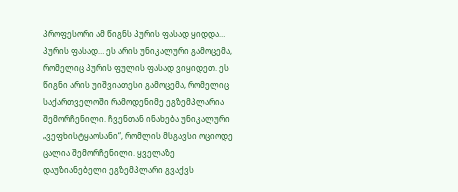პროფესორი ამ წიგნს პურის ფასად ყიდდა… პურის ფასად… ეს არის უნიკალური გამოცემა, რომელიც პურის ფულის ფასად ვიყიდეთ. ეს წიგნი არის უიშვიათესი გამოცემა, რომელიც საქართველოში რამოდენიმე ეგზემპლარია შემორჩენილი. ჩვენთან ინახება უნიკალური „ვეფხისტყაოსანი“, რომლის მსგავსი ოციოდე ცალია შემორჩენილი. ყველაზე დაუზიანებელი ეგზემპლარი გვაქვს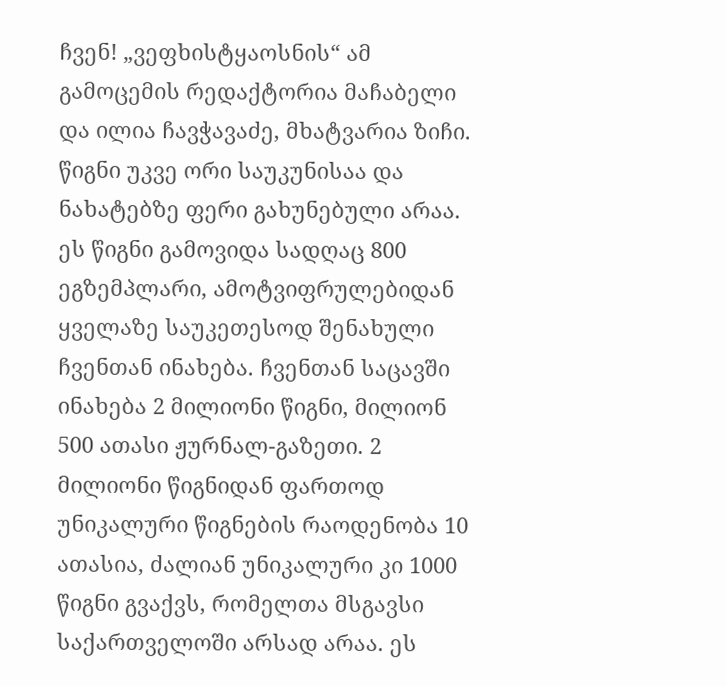ჩვენ! „ვეფხისტყაოსნის“ ამ გამოცემის რედაქტორია მაჩაბელი და ილია ჩავჭავაძე, მხატვარია ზიჩი. წიგნი უკვე ორი საუკუნისაა და ნახატებზე ფერი გახუნებული არაა. ეს წიგნი გამოვიდა სადღაც 800 ეგზემპლარი, ამოტვიფრულებიდან ყველაზე საუკეთესოდ შენახული ჩვენთან ინახება. ჩვენთან საცავში ინახება 2 მილიონი წიგნი, მილიონ 500 ათასი ჟურნალ-გაზეთი. 2 მილიონი წიგნიდან ფართოდ უნიკალური წიგნების რაოდენობა 10 ათასია, ძალიან უნიკალური კი 1000 წიგნი გვაქვს, რომელთა მსგავსი საქართველოში არსად არაა. ეს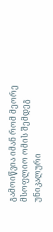გამოიწვია იმან რომ მეორე მსოფლიო ომის შემდეგ უნიკალური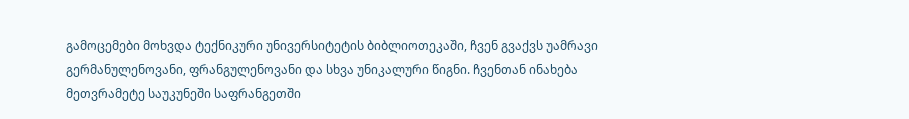გამოცემები მოხვდა ტექნიკური უნივერსიტეტის ბიბლიოთეკაში, ჩვენ გვაქვს უამრავი გერმანულენოვანი, ფრანგულენოვანი და სხვა უნიკალური წიგნი. ჩვენთან ინახება მეთვრამეტე საუკუნეში საფრანგეთში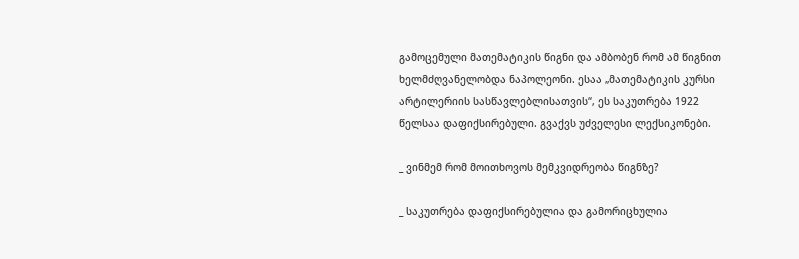გამოცემული მათემატიკის წიგნი და ამბობენ რომ ამ წიგნით ხელმძღვანელობდა ნაპოლეონი. ესაა „მათემატიკის კურსი არტილერიის სასწავლებლისათვის“, ეს საკუთრება 1922 წელსაა დაფიქსირებული. გვაქვს უძველესი ლექსიკონები.

_ ვინმემ რომ მოითხოვოს მემკვიდრეობა წიგნზე?

_ საკუთრება დაფიქსირებულია და გამორიცხულია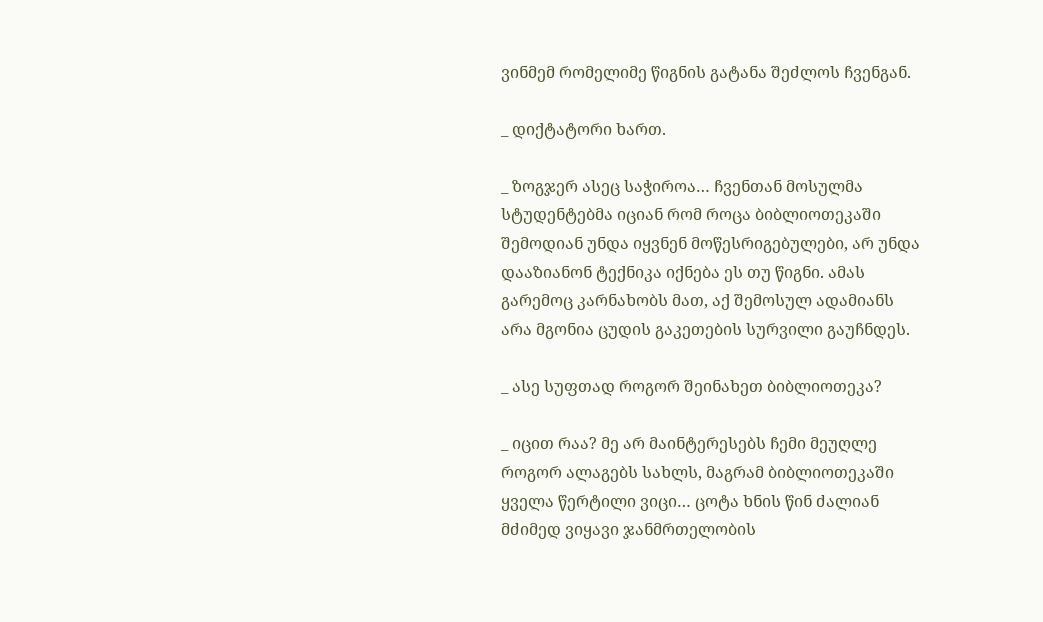ვინმემ რომელიმე წიგნის გატანა შეძლოს ჩვენგან.

_ დიქტატორი ხართ.

_ ზოგჯერ ასეც საჭიროა… ჩვენთან მოსულმა სტუდენტებმა იციან რომ როცა ბიბლიოთეკაში შემოდიან უნდა იყვნენ მოწესრიგებულები, არ უნდა დააზიანონ ტექნიკა იქნება ეს თუ წიგნი. ამას გარემოც კარნახობს მათ, აქ შემოსულ ადამიანს არა მგონია ცუდის გაკეთების სურვილი გაუჩნდეს.

_ ასე სუფთად როგორ შეინახეთ ბიბლიოთეკა?

_ იცით რაა? მე არ მაინტერესებს ჩემი მეუღლე როგორ ალაგებს სახლს, მაგრამ ბიბლიოთეკაში ყველა წერტილი ვიცი… ცოტა ხნის წინ ძალიან მძიმედ ვიყავი ჯანმრთელობის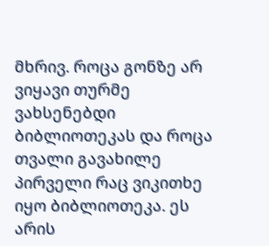მხრივ. როცა გონზე არ ვიყავი თურმე ვახსენებდი ბიბლიოთეკას და როცა თვალი გავახილე პირველი რაც ვიკითხე იყო ბიბლიოთეკა. ეს არის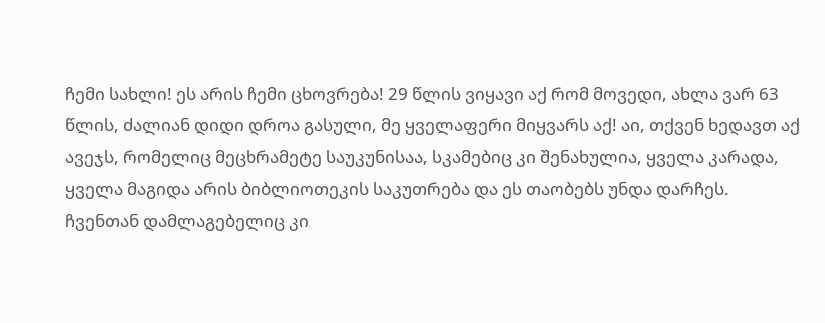ჩემი სახლი! ეს არის ჩემი ცხოვრება! 29 წლის ვიყავი აქ რომ მოვედი, ახლა ვარ 63 წლის, ძალიან დიდი დროა გასული, მე ყველაფერი მიყვარს აქ! აი, თქვენ ხედავთ აქ ავეჯს, რომელიც მეცხრამეტე საუკუნისაა, სკამებიც კი შენახულია, ყველა კარადა, ყველა მაგიდა არის ბიბლიოთეკის საკუთრება და ეს თაობებს უნდა დარჩეს. ჩვენთან დამლაგებელიც კი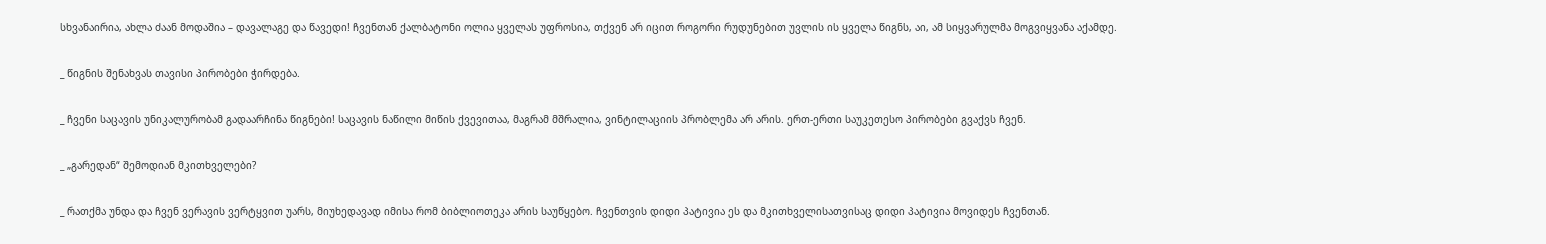სხვანაირია, ახლა ძაან მოდაშია – დავალაგე და წავედი! ჩვენთან ქალბატონი ოლია ყველას უფროსია, თქვენ არ იცით როგორი რუდუნებით უვლის ის ყველა წიგნს, აი, ამ სიყვარულმა მოგვიყვანა აქამდე.

_ წიგნის შენახვას თავისი პირობები ჭირდება.

_ ჩვენი საცავის უნიკალურობამ გადაარჩინა წიგნები! საცავის ნაწილი მიწის ქვევითაა, მაგრამ მშრალია, ვინტილაციის პრობლემა არ არის. ერთ-ერთი საუკეთესო პირობები გვაქვს ჩვენ.

_ „გარედან“ შემოდიან მკითხველები?

_ რათქმა უნდა და ჩვენ ვერავის ვერტყვით უარს, მიუხედავად იმისა რომ ბიბლიოთეკა არის საუწყებო. ჩვენთვის დიდი პატივია ეს და მკითხველისათვისაც დიდი პატივია მოვიდეს ჩვენთან.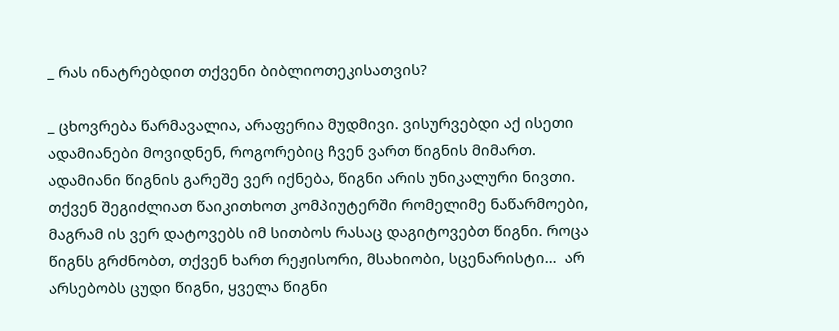_ რას ინატრებდით თქვენი ბიბლიოთეკისათვის?

_ ცხოვრება წარმავალია, არაფერია მუდმივი. ვისურვებდი აქ ისეთი ადამიანები მოვიდნენ, როგორებიც ჩვენ ვართ წიგნის მიმართ. ადამიანი წიგნის გარეშე ვერ იქნება, წიგნი არის უნიკალური ნივთი. თქვენ შეგიძლიათ წაიკითხოთ კომპიუტერში რომელიმე ნაწარმოები, მაგრამ ის ვერ დატოვებს იმ სითბოს რასაც დაგიტოვებთ წიგნი. როცა წიგნს გრძნობთ, თქვენ ხართ რეჟისორი, მსახიობი, სცენარისტი…  არ არსებობს ცუდი წიგნი, ყველა წიგნი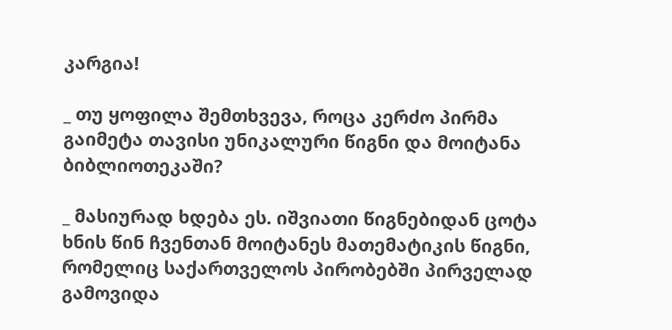კარგია!

_ თუ ყოფილა შემთხვევა, როცა კერძო პირმა გაიმეტა თავისი უნიკალური წიგნი და მოიტანა ბიბლიოთეკაში?

_ მასიურად ხდება ეს. იშვიათი წიგნებიდან ცოტა ხნის წინ ჩვენთან მოიტანეს მათემატიკის წიგნი, რომელიც საქართველოს პირობებში პირველად გამოვიდა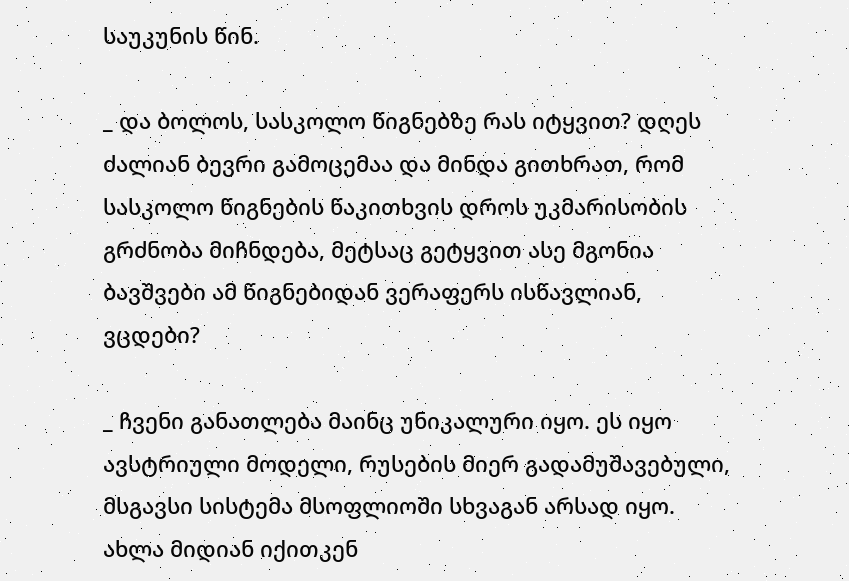საუკუნის წინ.

_ და ბოლოს, სასკოლო წიგნებზე რას იტყვით? დღეს ძალიან ბევრი გამოცემაა და მინდა გითხრათ, რომ სასკოლო წიგნების წაკითხვის დროს უკმარისობის გრძნობა მიჩნდება, მეტსაც გეტყვით ასე მგონია ბავშვები ამ წიგნებიდან ვერაფერს ისწავლიან, ვცდები?

_ ჩვენი განათლება მაინც უნიკალური იყო. ეს იყო ავსტრიული მოდელი, რუსების მიერ გადამუშავებული, მსგავსი სისტემა მსოფლიოში სხვაგან არსად იყო. ახლა მიდიან იქითკენ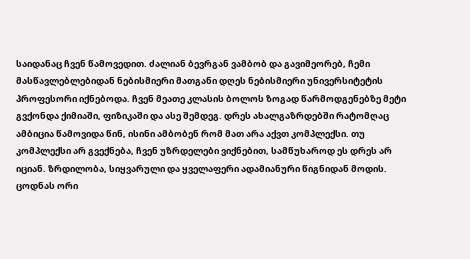საიდანაც ჩვენ წამოვედით. ძალიან ბევრგან ვამბობ და გავიმეორებ, ჩემი მასწავლებლებიდან ნებისმიერი მათგანი დღეს ნებისმიერი უნივერსიტეტის პროფესორი იქნებოდა. ჩვენ მეათე კლასის ბოლოს ზოგად წარმოდგენებზე მეტი გვქონდა ქიმიაში, ფიზიკაში და ასე შემდეგ. დრეს ახალგაზრდებში რატომღაც ამბიცია წამოვიდა წინ, ისინი ამბობენ რომ მათ არა აქვთ კომპლექსი. თუ კომპლექსი არ გვექნება, ჩვენ უზრდელები ვიქნებით, სამწუხაროდ ეს დრეს არ იციან. ზრდილობა, სიყვარული და ყველაფერი ადამიანური წიგნიდან მოდის. ცოდნას ორი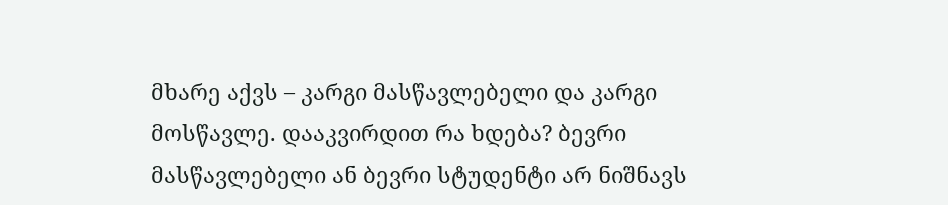მხარე აქვს – კარგი მასწავლებელი და კარგი მოსწავლე. დააკვირდით რა ხდება? ბევრი მასწავლებელი ან ბევრი სტუდენტი არ ნიშნავს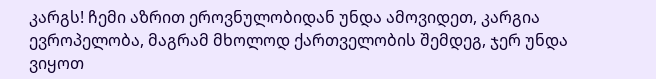კარგს! ჩემი აზრით ეროვნულობიდან უნდა ამოვიდეთ, კარგია ევროპელობა, მაგრამ მხოლოდ ქართველობის შემდეგ, ჯერ უნდა ვიყოთ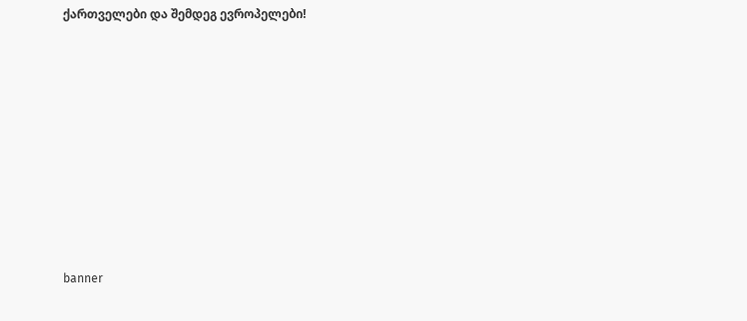ქართველები და შემდეგ ევროპელები!











banner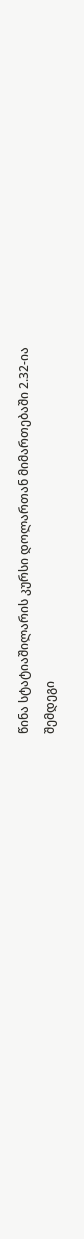წინა სტატიაშილარის კურსი დოლართან მიმართებაში 2.32-ია
შემდეგი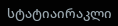სტატიაირაკლი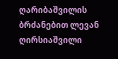ღარიბაშვილის ბრძანებით ლევან ღირსიაშვილი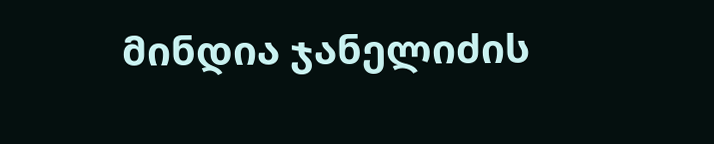მინდია ჯანელიძის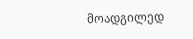მოადგილედ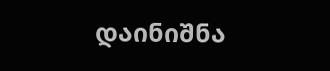დაინიშნა